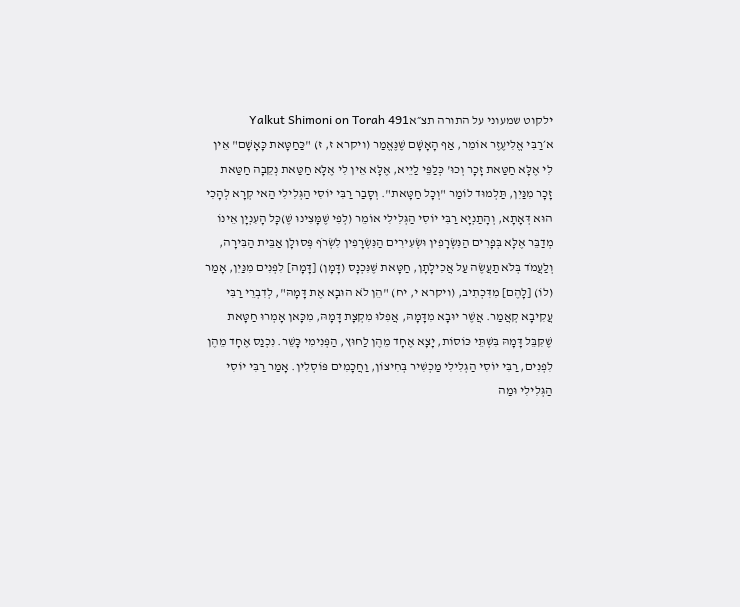ילקוט שמעוני על התורה תצ״אYalkut Shimoni on Torah 491
א׳רַבִּי אֱלִיעֶזֶר אוֹמֵר, אַף הָאָשָׁם שֶׁנֶּאֱמַר (ויקרא ז, ז) "כַּחַטָּאת כָּאָשָׁם" אֵין לִי אֶלָּא חַטַּאת זָכָר וְכוּ' כְּלַפֵּי לַיֵיא, אֶלָּא אֵין לִי אֶלָּא חַטַּאת נְקֵבָה חַטַּאת זָכָר מִנַּיִן, תַּלְמוּד לוֹמַר "וְכָל חַטָּאת". וְסָבַר רַבִּי יוֹסִי הַגְּלִילִי הַאי קְרָא לְהָכִי הוּא דְּאָתָא, וְהָתַנְיָא רַבִּי יוֹסִי הַגְּלִילִי אוֹמֵר (לְפִי שֶׁמָּצִינוּ שֶׁ)כָּל הָעִנְיָן אֵינוֹ מְדַבֵּר אֶלָּא בְּפָרִים הַנִּשְׂרָפִין וּשְׂעִירִים הַנִּשְׂרָפִין לִשְׂרֹף פְּסוּלָן אַבֵּית הַבִּירָה, וְלַעֲמֹד בְּלֹא תַעֲשֶׂה עַל אֲכִילָתָן, חַטָּאת שֶׁנִּכְנָס (דָּמָן) [דָּמָה] לִפְנִים מִנַּיִן, אָמַר (לוֹ) [לָהֶם] מִדִּכְתִיב, (ויקרא י, יח) "הֵן לֹא הוּבָא אֶת דָּמָהּ", לְדִבְרֵי רַבִּי עֲקִיבָא קְאֲמַר. אֲשֶׁר יוּבָא מִדָּמָהּ, אֲפִלּוּ מִקְצָת דָּמָהּ, מִכָּאן אָמְרוּ חַטָּאת שֶׁקִּבֵּל דָּמָהּ בִּשְׁתֵּי כּוֹסוֹת, יָצָא אֶחָד מֵהֶן לַחוּץ, הַפְּנִימִי כָּשֵׁר. נִכְנַס אֶחָד מֵהֶן לִפְנִים, רַבִּי יוֹסִי הַגְּלִילִי מַכְשִׁיר בְּחִיצוֹן, וַחֲכָמִים פּוֹסְלִין. אָמַר רַבִּי יוֹסִי הַגְּלִילִי וּמַה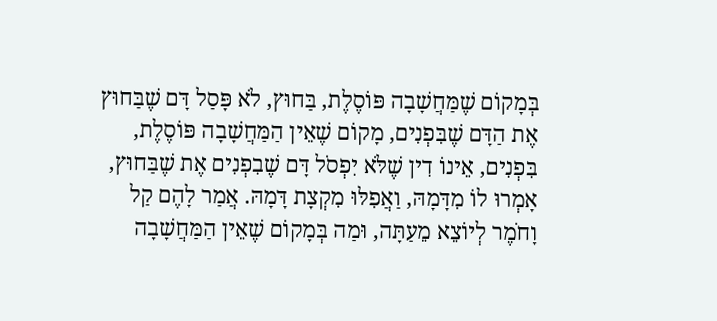בְּמָקוֹם שֶׁמַּחֲשָׁבָה פּוֹסֶלֶת, בַּחוּץ, לֹא פָּסַל דָּם שֶׁבַּחוּץ אֶת הַדָּם שֶׁבִּפְנִים, מָקוֹם שֶׁאֵין הַמַּחֲשָׁבָה פּוֹסֶלֶת, בִּפְנִים, אֵינוֹ דִין שֶׁלֹּא יִפְסֹל דָּם שֶׁבִפְנִים אֶת שֶׁבַּחוּץ, אָמְרוּ לוֹ מִדָּמָהּ, וַאֲפִלּוּ מִקְצָת דָּמָהּ. אֲמַר לָהֶם קַל וָחֹמֶר לְיוֹצֵא מֵעַתָּה, וּמַה בְּמָקוֹם שֶׁאֵין הַמַּחֲשָׁבָה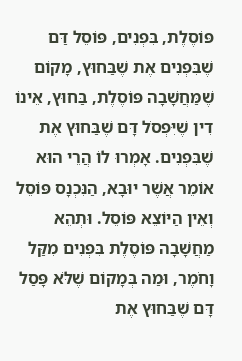פּוֹסֶלֶת, בִּפְנִים, פּוֹסֵל דַּם שֶׁבִּפְנִים אֶת שֶׁבַּחוּץ, מָקוֹם שֶׁמַּחֲשָׁבָה פּוֹסֶלֶת, בַּחוּץ, אֵינוֹ דִין שֶׁיִּפְסֹל דָּם שֶׁבַּחוּץ אֶת שֶׁבִּפְנִים. אָמְרוּ לוֹ הֲרֵי הוּא אוֹמֵר אֲשֶׁר יוּבָא, הַנִּכְנָס פּוֹסֵל וְאֵין הַיּוֹצֵא פּוֹסֵל. וּתְהֵא מַחֲשָׁבָה פּוֹסֶלֶת בִּפְנִים מִקַּל וָחֹמֶר, וּמַה בְּמָקוֹם שֶׁלֹּא פָּסַל דָּם שֶׁבַּחוּץ אֶת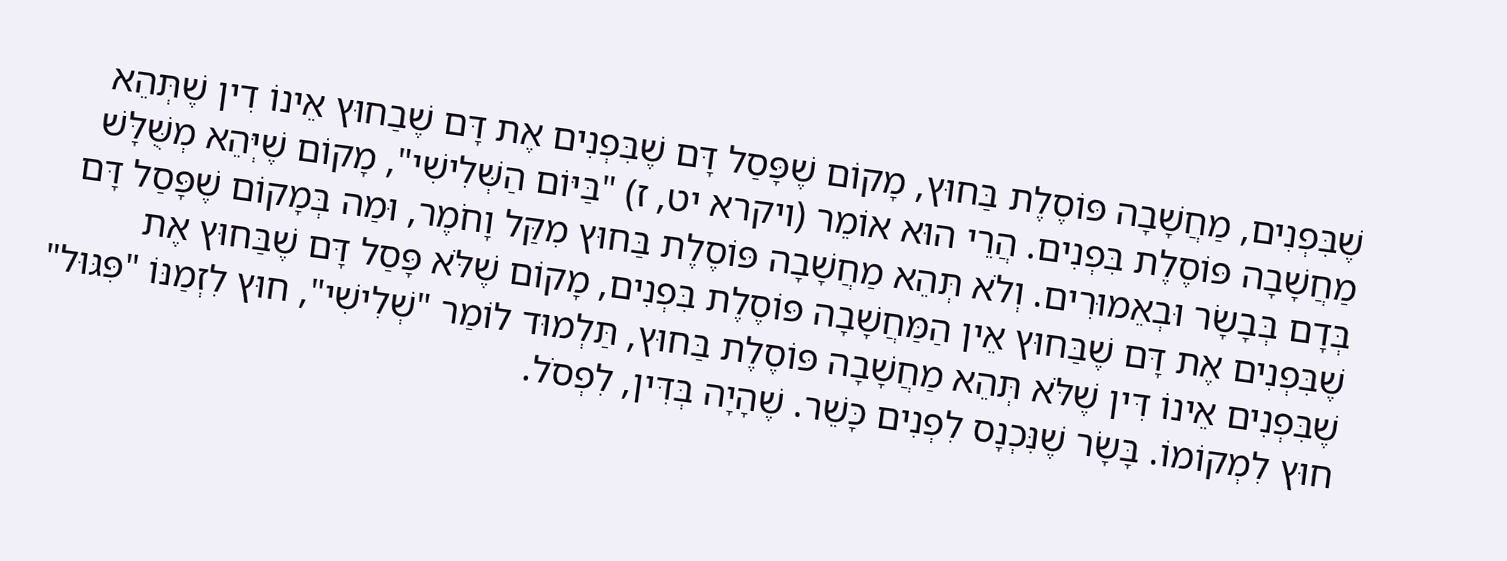שֶׁבִּפְנִים, מַחֲשָׁבָה פּוֹסֶלֶת בַּחוּץ, מָקוֹם שֶׁפָּסַל דָּם שֶׁבִּפְנִים אֶת דָּם שֶׁבַחוּץ אֵינוֹ דִין שֶׁתְּהֵא מַחֲשָׁבָה פּוֹסֶלֶת בִּפְנִים. הֲרֵי הוּא אוֹמֵר (ויקרא יט, ז) "בַּיּוֹם הַשְּׁלִישִׁי", מָקוֹם שֶׁיְּהֵא מְשֻּׁלָּשׁ בְּדָם בְּבָשָׂר וּבְאֵמוּרִים. וְלֹא תְּהֵא מַחֲשָׁבָה פּוֹסֶלֶת בַּחוּץ מִקַּל וָחֹמֶר, וּמַה בְּמָקוֹם שֶׁפָּסַל דָּם שֶׁבִּפְנִים אֶת דָּם שֶׁבַּחוּץ אֵין הַמַּחֲשָׁבָה פּוֹסֶלֶת בִּפְנִים, מָקוֹם שֶׁלֹּא פָּסַל דָּם שֶׁבַּחוּץ אֶת שֶׁבִּפְנִים אֵינוֹ דִּין שֶׁלֹּא תְּהֵא מַחֲשָׁבָה פּוֹסֶלֶת בַּחוּץ, תַּלְמוּד לוֹמַר "שְׁלִישִׁי", חוּץ לִזְמַנּוֹ "פִּגּוּל" חוּץ לִמְקוֹמוֹ. בָּשָׂר שֶׁנִּכְנָס לִפְנִים כָּשֵׁר. שֶׁהָיָה בְּדִּין, לִפְסֹל.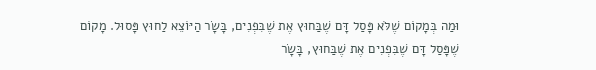וּמַה בְּמָקוֹם שֶׁלֹּא פָּסַל דָּם שֶׁבַּחוּץ אֶת שֶׁבִּפְנִים, בָּשָׂר הַיּוֹצֵא לַחוּץ פָּסוּל. מָקוֹם שֶׁפָּסַל דָּם שֶׁבִּפְנִים אֶת שֶׁבַּחוּץ, בָּשָׂר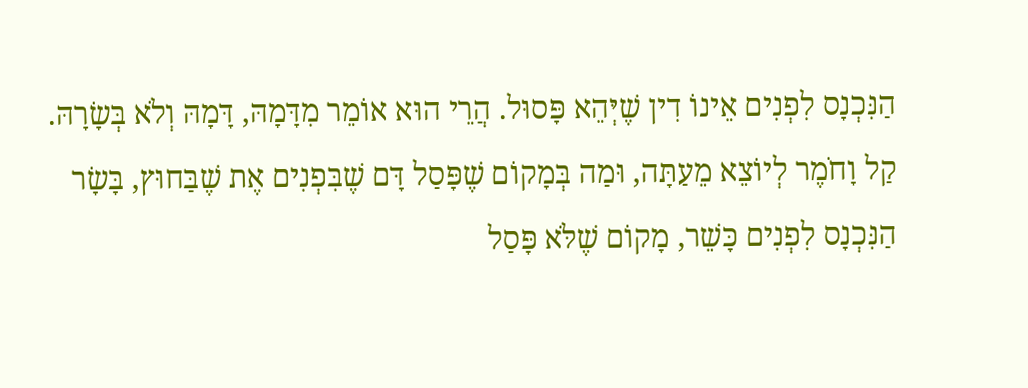הַנִּכְנָס לִפְנִים אֵינוֹ דִין שֶׁיְּהֵא פָּסוּל. הֲרֵי הוּא אוֹמֵר מִדָּמָהּ, דָּמָהּ וְלֹא בְּשָׂרָהּ. קַל וָחֹמֶר לְיוֹצֵא מֵעַתָּה, וּמַה בְּמָקוֹם שֶׁפָּסַל דָּם שֶׁבִּפְנִים אֶת שֶׁבַּחוּץ, בָּשָׂר הַנִּכְנָס לִפְנִים כָּשֵׁר, מָקוֹם שֶׁלֹּא פָּסַל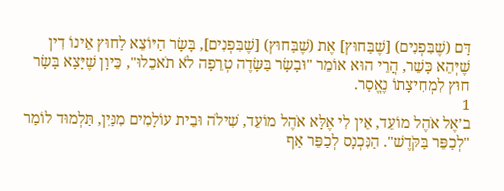דָּם (שֶׁבִּפְנִים) [שֶׁבַּחוּץ] אֶת (שֶׁבַּחוּץ) [שֶׁבִּפְנִים], בָּשָׂר הַיּוֹצֵא לַחוּץ אֵינוֹ דִין שֶׁיְּהֵא כָּשֵׁר, הֲרֵי הוּא אוֹמֵר "וּבָשָׂר בַּשָּׂדֶה טְרֵפָה לֹא תֹאכֵלוּ", כֵּיוָן שֶׁיָּצָא בָּשָׂר חוּץ לִמְחִיצָתוֹ נֶאֱסַר.
1
ב׳אֶל אֹהֶל מוֹעֵד, אֵין לִי אֶלָּא אֹהֶל מוֹעֵד, שִׁילֹה וּבֵית עוֹלָמִים מִנַּיִן, תַּלְמוּד לוֹמַר "לְכַפֵּר בַּקֹּדֶשׁ". הַנִּכְנָס לְכַפֵּר אַף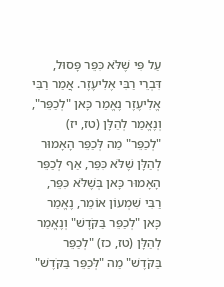עַל פִּי שֶׁלֹּא כִּפֵּר פָּסוּל, דִּבְרֵי רַבִּי אֶלִיעֶזֶר. אֲמַר רַבִּי אֱלִיעֶזֶר נֶאֱמַר כָּאן "לְכַפֵּר", וְנֶאֱמַר לְהַלָּן (טז, יז) "לְכַפֵּר" מַה לְּכַפֵּר הָאָמוּר לְהַלָּן שֶׁלֹּא כִּפֵּר, אַף לְכַפֵּר הָאָמוּר כָּאן בְּשֶׁלֹּא כִּפֵּר, רַבִּי שִׁמְעוֹן אוֹמֵר, נֶאֱמַר כָּאן "לְכַפֵּר בַּקֹּדֶשׁ" וְנֶאֱמַר לְהַלָּן (טז, כז) "לְכַפֵּר בַּקֹּדֶשׁ" מַה "לְּכַפֵּר בַּקֹּדֶשׁ"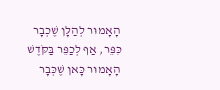הָאָמוּר לְהַלָּן שֶׁכְבָר כִּפֵּר, אַף לְכַפֵּר בַּקֹּדֶשׁ הָאָמוּר כָּאן שֶׁכְּבָר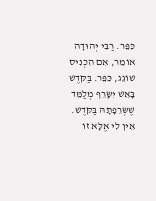כִּפֵּר. רַבִּי יְהוּדָה אוֹמֵר, אִם הִכְנִיס שׁוֹגֵג, כִּפֵּר. בַּקֹּדֶשׁ בָּאֵשׁ יִשָּׂרֵף מְלַמֵּד שֶׁשְּׂרֵפָתָהּ בַּקֹּדֶשׁ. אֵין לִי אֶלָּא זוֹ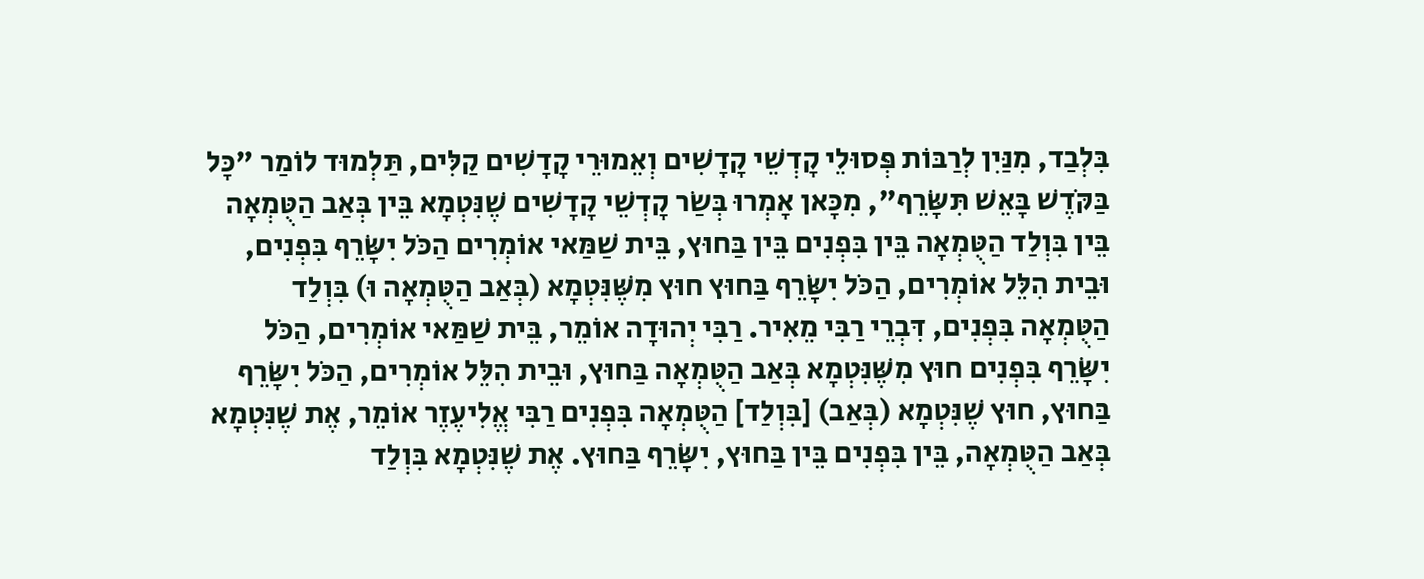בִּלְבַד, מִנַּיִן לְרַבּוֹת פְּסוּלֵי קָדְשֵׁי קָדָשִׁים וְאֵמוּרֵי קָדָשִׁים קַלִּים, תַּלְמוּד לוֹמַר "כָּל בַּקֹּדֶשׁ בָּאֵשׁ תִּשָּׂרֵף", מִכָּאן אָמְרוּ בְּשַׂר קָדְשֵׁי קָדָשִׁים שֶׁנִּטְמָא בֵּין בְּאַב הַטֻּמְאָה בֵּין בִּוְלַד הַטֻּמְאָה בֵּין בִּפְנִים בֵּין בַּחוּץ, בֵּית שַׁמַּאי אוֹמְרִים הַכֹּל יִשָּׂרֵף בִּפְנִים, וּבֵית הִלֵּל אוֹמְרִים, הַכֹּל יִשָּׂרֵף בַּחוּץ חוּץ מִשֶּׁנִּטְמָא (בְּאַב הַטֻּמְאָה וּ) בִּוְלַד הַטֻּמְאָה בִּפְנִים, דִּבְרֵי רַבִּי מֵאִיר. רַבִּי יְהוּדָה אוֹמֵר, בֵּית שַׁמַּאי אוֹמְרִים, הַכֹּל יִשָּׂרֵף בִּפְנִים חוּץ מִשֶּׁנִּטְמָא בְּאַב הַטֻּמְאָה בַּחוּץ, וּבֵית הִלֵּל אוֹמְרִים, הַכֹּל יִשָּׂרֵף בַּחוּץ, חוּץ שֶׁנִּטְמָא (בְּאַב) [בִּוְלַד] הַטֻּמְאָה בִּפְנִים רַבִּי אֱלִיעֶזֶר אוֹמֵר, אֶת שֶׁנִּטְמָא בְּאַב הַטֻּמְאָה, בֵּין בִּפְנִים בֵּין בַּחוּץ, יִשָּׂרֵף בַּחוּץ. אֶת שֶׁנִּטְמָא בִּוְלַד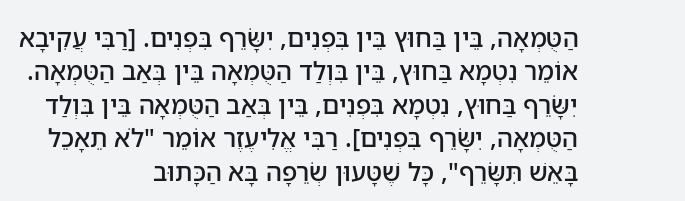הַטֻּמְאָה, בֵּין בַּחוּץ בֵּין בִּפְנִים, יִשָּׂרֵף בִּפְנִים. [רַבִּי עֲקִיבָא אוֹמֵר נִטְמָא בַּחוּץ, בֵּין בִּוְלַד הַטֻּמְאָה בֵּין בְּאַב הַטֻּמְאָה. יִשָּׂרֵף בַּחוּץ, נִטְמָא בִּפְנִים, בֵּין בְּאַב הַטֻּמְאָה בֵּין בִּוְלַד הַטֻּמְאָה, יִשָּׂרֵף בִּפְנִים]. רַבִּי אֱלִיעֶזֶר אוֹמֵר "לֹא תֵאָכֵל בָּאֵשׁ תִּשָּׂרֵף", כָּל שֶׁטָּעוּן שְׂרֵפָה בָּא הַכָּתוּב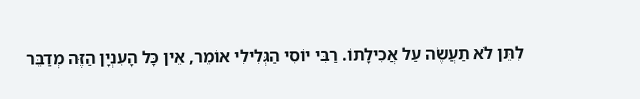לִתֵּן לֹא תַעֲשֶׂה עַל אֲכִילָתוֹ. רַבִּי יוֹסִי הַגְּלִילִי אוֹמֵר, אֵין כָּל הָעִנְיָן הַזֶּה מְדַבֵּר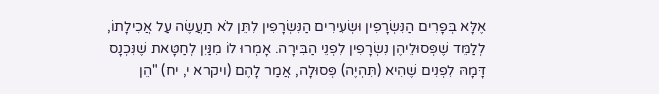אֶלָּא בְּפָרִים הַנִּשְׂרָפִין וּשְׂעִירִים הַנִּשְׂרָפִין לִתֵּן לֹא תַעֲשֶׂה עַל אֲכִילָתוֹ, לְלַמֵּד שֶׁפְּסוּלֵיהֶן נִשְׂרָפִין לִפְנֵי הַבִּירָה. אָמְרוּ לוֹ מִנַּיִן לְחַטָּאת שֶׁנִּכְנָס דָּמָהּ לִפְנִים שֶׁהִיא (תִּהְיֶה) פְּסוּלָה, אֲמַר לָהֶם (ויקרא י, יח) "הֵן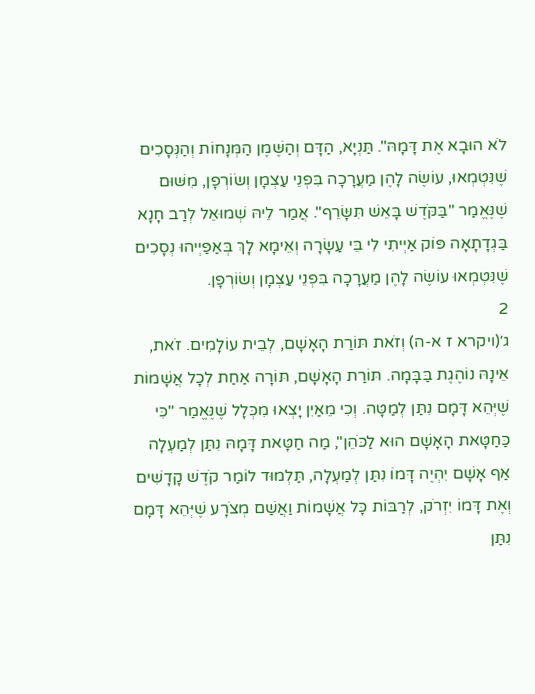לֹא הוּבָא אֶת דָּמָהּ". תַּנְיָא, הַדָּם וְהַשֶּׁמֶן הַמְּנָחוֹת וְהַנְּסָכִים שֶׁנִּטְמְאוּ, עוֹשֶׂה לָהֶן מַעֲרָכָה בִּפְנֵי עַצְמָן וְשׂוֹרְפָן, מִשּׁוּם שֶׁנֶּאֱמַר "בַּקֹּדֶשׁ בָּאֵשׁ תִּשָּׂרֵף". אֲמַר לֵיהּ שְׁמוּאֵל לְרַב חָנָא בַּגְדָתָאָה פּוֹק אַיְיתִי לִי בֵּי עַשָׂרָה וְאֵימָא לָךְ בְּאַפַּיְיהוּ נְסָכִים שֶׁנִּטְמְאוּ עוֹשֶׂה לָהֶן מַעֲרָכָה בִּפְנֵי עַצְמָן וְשׂוֹרְפָן.
2
ג׳(ויקרא ז א-ה) וְזֹאת תּוֹרַת הָאָשָׁם, לְבֵית עוֹלָמִים. זֹאת, אֵינָהּ נוֹהֶגֶת בַּבָּמָה. תּוֹרַת הָאָשָׁם, תּוֹרָה אַחַת לְכָל אֲשָׁמוֹת שֶׁיְּהֵא דָּמָם נִתַּן לְמַטָּה. וְכִי מֵאַיִן יָצְאוּ מִכְּלָל שֶׁנֶּאֱמַר "כִּי כַּחַטָּאת הָאָשָׁם הוּא לַכֹּהֵן", מַה חַטָּאת דָּמָהּ נִתַּן לְמַעְלָה אַף אָשָׁם יִהְיֶה דָּמוֹ נִתַּן לְמַעְלָה, תַּלְמוּד לוֹמַר קֹדֶשׁ קָדָשִׁים וְאֶת דָּמוֹ יִזְרֹק, לְרַבּוֹת כָּל אֲשָׁמוֹת וַאֲשַׁם מְצֹרָע שֶׁיְּהֵא דָּמָם נִתַּן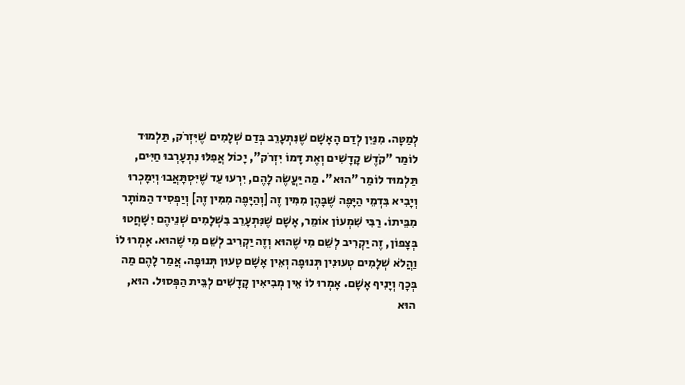לְמַטָּה. מִנַּיִן לְדַם הָאָשָׁם שֶׁנִּתְעָרֵב בְּדַם שְׁלָמִים שֶׁיִּזְרֹק, תַּלְמוּד לוֹמַר "קֹדֶשׁ קָדָשִׁים וְאֶת דָּמוֹ יִזְרֹק", יָכוֹל אֲפִלּוּ נִתְעָרְבוּ חַיִּים, תַּלְמוּד לוֹמַר "הוּא". מַה יַּעֲשֶׂה לָהֶם, יִרְעוּ עַד שֶׁיִּסְתָּאֲבוּ וְיִמָּכְרוּ וְיָבִיא בִּדְמֵי הַיָּפֶה שֶׁבָּהֶן מִמִּין זֶה [וְהַיָּפֶה מִמִּין זֶה] וְיַפְסִיד הַמּוֹתָר מִבֵּיתוֹ. רַבִּי שִׁמְעוֹן אוֹמֵר, אָשָׁם שֶׁנִּתְעָרֵב בִּשְׁלָמִים שְׁנֵיהֶם יִשָּׁחֲטוּ בְּצָפוֹן, זֶה יַקְרִיב לְשֵׁם מִי שֶׁהוּא וְזֶה יַקְרִיב לְשֵׁם מִי שֶׁהוּא. אָמְרוּ לוֹ וַהֲלֹא שְׁלָמִים טְעוּנִין תְּנוּפָה וְאֵין אָשָׁם טָעוּן תְּנוּפָה. אֲמַר לָהֶם מַה בְּכָךְ וְיָנִיף אָשָׁם. אָמְרוּ לוֹ אֵין מְבִיאִין קָדָשִׁים לְבֵּית הַפְּסוּל. הוּא, הוּא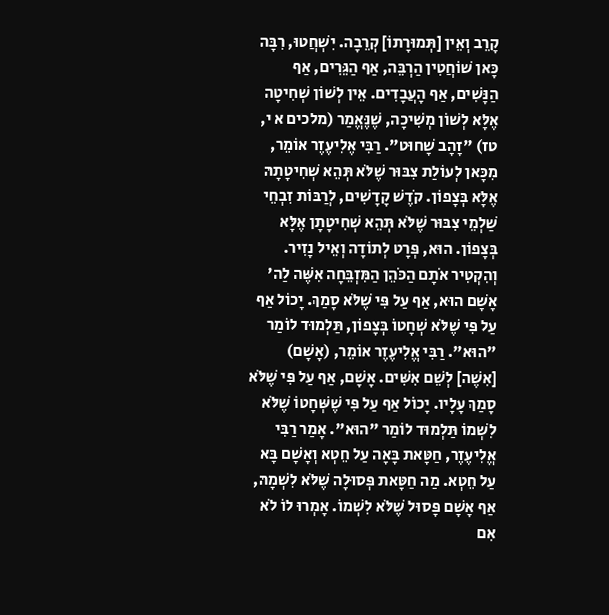קָרֵב וְאֵין [תְּמוּרָתוֹ] קְרֵבָה. יִשְׁחֲטוּ, רִבָּה כָּאן שׁוֹחֲטִין הַרְבֵּה, אַף הַגֵּרִים, אַף הַנָּשִׁים, אַף הָעֲבָדִים. אֵין לְשׁוֹן שְׁחִיטָה אֶלָּא לְשׁוֹן מְשִׁיכָה, שֶׁנֶּאֱמַר (מלכים א י, טז) "זָהָב שָׁחוּט". רַבִּי אֶלִיעֶזֶר אוֹמֵר, מִכָּאן לְעוֹלַת צִבּוּר שֶׁלֹּא תְּהֵא שְׁחִיטָתָהּ אֶלָּא בְּצָפוֹן. קֹדֶשׁ קָדָשִׁים, לְרַבּוֹת זִבְחֵי שַׁלְמֵי צִבּוּר שֶׁלֹּא תְּהֵא שְׁחִיטָתָן אֶלָּא בְּצָפוֹן. הוּא, פְּרָט לְתוֹדָה וְאֵיל נָזִיר. וְהִקְטִיר אֹתָם הַכֹּהֵן הַמִּזְבֵּחָה אִשֶּׁה לַה' אָשָׁם הוּא, אַף עַל פִּי שֶׁלֹּא סָמַךְ. יָכוֹל אַף עַל פִּי שֶׁלֹּא שְׁחָטוֹ בְּצָפוֹן, תַּלְמוּד לוֹמַר "הוּא". רַבִּי אֱלִיעֶזֶר אוֹמֵר, (אָשָׁם) [אִשֶׁה] לְשֵׁם אִשִּׁים. אָשָׁם, אַף עַל פִּי שֶׁלֹּא סָמַךְ עָלָיו. יָכוֹל אַף עַל פִּי שֶׁשְּׁחָטוֹ שֶׁלֹּא לִשְׁמוֹ תַּלְמוּד לוֹמַר "הוּא". אָמַר רַבִּי אֱלִיעֶזֶר, חַטָּאת בָּאָה עַל חֵטְא וְאָשָׁם בָּא עַל חֵטְא. מַה חַטָּאת פְּסוּלָה שֶׁלֹּא לִשְׁמָהּ, אַף אָשָׁם פָּסוּל שֶׁלֹּא לִשְׁמוֹ. אָמְרוּ לוֹ לֹא אִם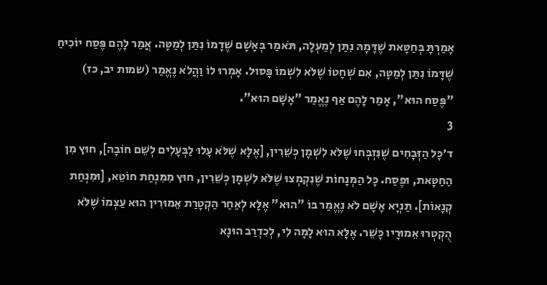אָמַרְתָּ בְּחַטָּאת שֶׁדָּמָהּ נִתַּן לְמַעְלָה, תֹּאמַר בְּאָשָׁם שֶׁדָמוֹ נִתַּן לְמַטָּה. אֲמַר לָהֶם פֶּסַח יוֹכִיחַ שֶׁדָּמוֹ נִתַּן לְמַטָּה, אִם שְׁחָטוֹ שֶׁלֹּא לִשְׁמוֹ פָּסוּל. אָמְרוּ לוֹ וַהֲלֹא נֶאֱמַר (שמות יב, כז) "פֶּסַח הוּא", אָמַר לָהֶם אַף נֶאֱמַר "אָשָׁם הוּא".
3
ד׳כָּל הַזְּבָחִים שֶׁנִּזְבְּחוּ שֶׁלֹּא לִשְׁמָן כְּשֵׁרִין, [אֶלָּא שֶׁלֹּא עָלוּ לַבְּעָלִים לְשֵׁם חוֹבָה], חוּץ מִן הַחַטָּאת, וּפֶסַח. כָּל הַמְּנָחוֹת שֶׁנִקְמְצוּ שֶׁלֹּא לִשְׁמָן כְּשֵׁרִין, חוּץ מִמִּנְחַת חוֹטֵא, [וּמִנְחַת קְנָאוֹת]. תַּנְיָא אָשָׁם לֹא נֶאֱמַר בּוֹ "הוּא" אֶלָּא לְאַחַר הַקְטָרַת אֵמוּרִין הוּא עַצְמוֹ שֶׁלֹּא הֻקְטְרוּ אֵמוּרָיו כָּשֵׁר. אֶלָּא הוּא לָמָּה לִי, לְכִדְרַב הוּנָא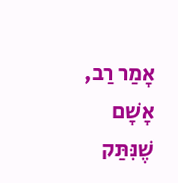אָמַר רַב, אָשָׁם שֶׁנִּתַּק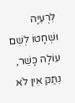לִרְעִיָּה וּשְׁחָטוֹ לְשֵׁם עוֹלָה כָּשֵׁר, נִתַּק אִין לֹא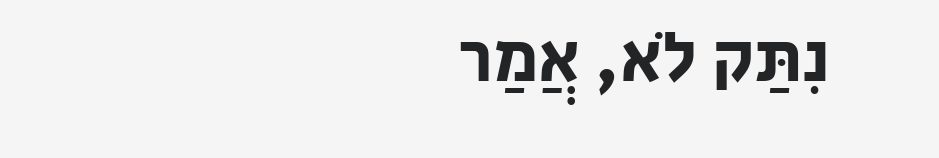נִתַּק לֹא, אֲמַר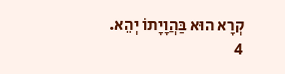קְרָא הוּא בַּהֲוָיָתוֹ יְהֵא.
4